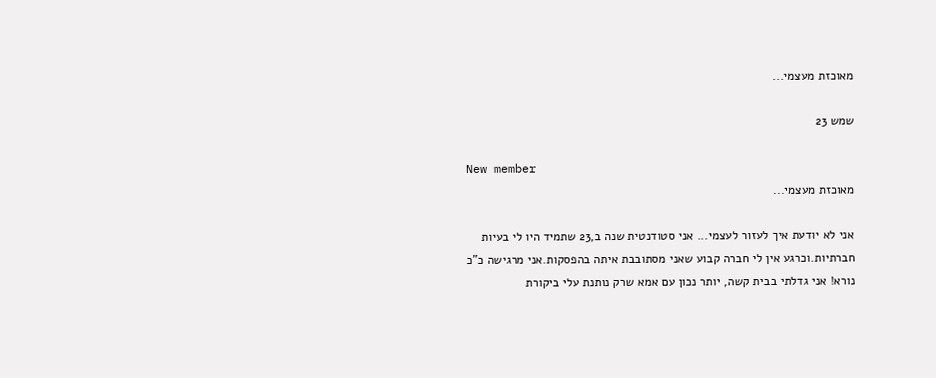מאוכזת מעצמי...

שמש 23

New member
מאוכזת מעצמי...

אני לא יודעת איך לעזור לעצמי... אני סטודנטית שנה ב,23 שתמיד היו לי בעיות חברתיות.וכרגע אין לי חברה קבוע שאני מסתובבת איתה בהפסקות.אני מרגישה כ"כ נורא! אני גדלתי בבית קשה, יותר נכון עם אמא שרק נותנת עלי ביקורת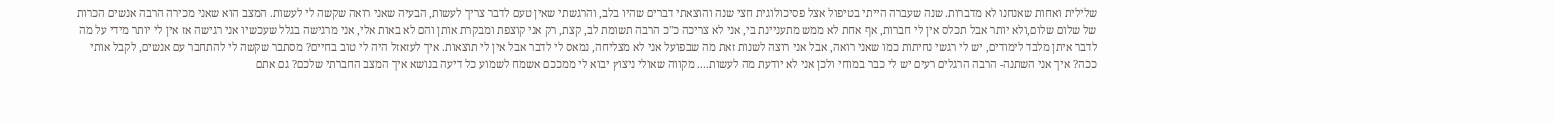שלילית ואחות שאנחנו לא מדברות. שנה שעברה הייתי בטיפול אצל פסיכולוגית חצי שנה והוצאתי דברים שהיו בלב, והרגשתי שאין טעם לדבר צריך לעשות, הבעיה שאני רואה שקשה לי לעשות. המצב הוא שאני מכירה הרבה אנשים הכרות של שלום שלום,ולא יותר אבל תכלס אין לי חברות, אף אחת לא ממש מתעניינת בי, אני לא צריכה כ"כ הרבה תשומת לב, קצת, רק אני קוצפת ומבקרת אותן והם לא באות אלי, אני מרגישה בגלל שעכשיו אני רגישה אז אין לי יותר מידי על מה לדבר איתן מלבד לימודים, יש לי רגשי נחיתות כמו שאני רואה, אבל אני רוצה לשנות זאת מה שבפועל אני לא מצליחה, נמאס לי לדבר אבל אין לי תוצאות. איך לעזאזל היה לי טוב בחיים? מסתבר שקשה לי להתחבר עם אנשים, לקבל אותי ככה? איך אני השתנה- הרבה הרגלים רעים יש לי כבר במוחי ולכן אני לא יודעת מה לעשות.... מקווה שאולי ניצוץ יבוא לי ממככם אשמח לשמוע כל דיעה בנושא איך המצב החברתי שלכם? גם אתם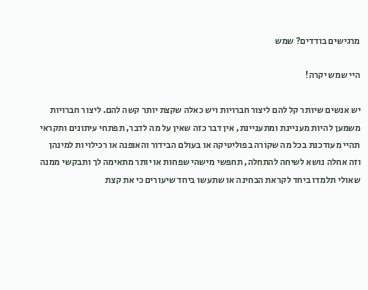מרגישים בודדים? שמש

היי שמש יקרה!

יש אנשים שיותר קל להם ליצור חברויות ויש כאלה שקצת יותר קשה להם. ליצור חברויות משמען להיות מעניינת ומתעניינת, אין דבר כזה שאין על מה לדבר, תפתחי עיתונים ותקראי תהיי מעודכנת בכל מה שקורה בפוליטיקה או בעולם הבידור והאופנה או רכילויות למינהן וזה אחלה נושא לשיחה להתחלה, תחפשי מישהי שפחות או יותר מתאימה לך ותבקשי ממנה שאולי תלמדו ביחד לקראת הבחינה או שתעשו ביחד שיעורים כי את קצת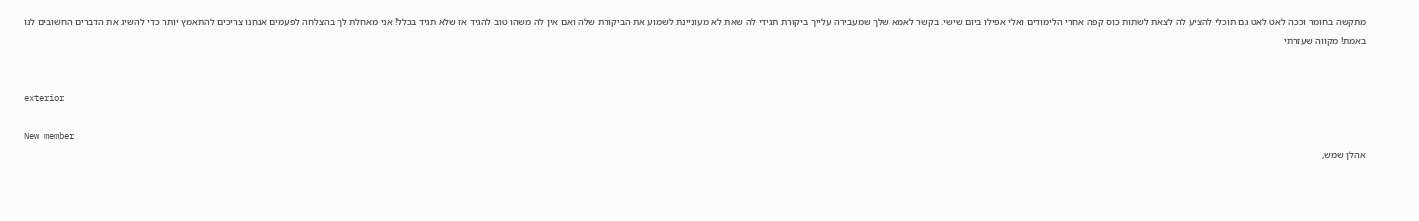מתקשה בחומר וככה לאט לאט גם תוכלי להציע לה לצאת לשתות כוס קפה אחרי הלימודים ואלי אפילו ביום שישי. בקשר לאמא שלך שמעבירה עלייך ביקורת תגידי לה שאת לא מעוניינת לשמוע את הביקורת שלה ואם אין לה משהו טוב להגיד אז שלא תגיד בכלל! אני מאחלת לך בהצלחה לפעמים אנחנו צריכים להתאמץ יותר כדי להשיג את הדברים החשובים לנו באמת! מקווה שעזרתי


exterior

New member
אהלן שמש,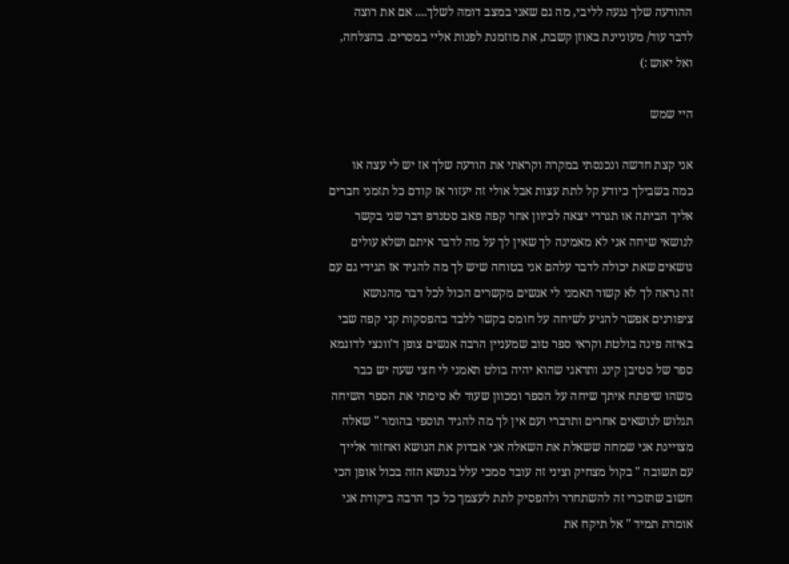ההודעה שלך נגעה לליבי, מה גם שאני במצב דומה לשלך.... אם את רוצה לדבר עוד/ מעוניינת באוזן קשבת, את מוזמנת לפנות אליי במסרים. בהצלחה, ואל יאוש :)

היי שמש

אני קצת חדשה ונכנסתי במקרה וקראתי את הודעה שלך אז יש לי עצה או כמה בשבילך כיודע קל לתת עצות אבל אולי זה יעזור אז קודם כל תזמני חברים אליך הביתה או תגררי יצאה לכיוון אחר קפה פאב סטנדפ דבר שני בקשר לנושאי שיחה אני לא מאמינה לך שאין לך על מה לדבר איתם ושלא עולים נושאים שאת יכולה לדבר עלהם אני בטוחה שיש לך מה להגיד אז תגידי גם עם זה נראה לך לא קשור תאמני לי אנשים מקשרים הכול לכל דבר מהנושא ציפורנים אפשר להגיע לשיחה על חומס בקשר ללבד בהפסקות קני קפה שבי באיזה פינה בולטת וקראי ספר טוב שמעניין הרבה אנשים צופן ד'וונצי לדוגמא ספר של סטיבן קינג ותדאגי שהוא יהיה בולט תאמני לי חצי שעה יש כבר משהו שיפתח איתך שיחה על הספר ומכוון שעוד לא סימתי את הספר השיחה תגלוש לנושאים אחרים ותדברי ועם אין לך מה להגיד תוספי בהומר " שאלה מצויינת אני שמחה ששאלת את השאלה אני אבדוק את הנושא ואחזור אלייך עם תשובה " בקול מצחיק וציני זה עובד סמכי עלל בנושא הזה בכול אופן הכי חשוב שתזכרי זה להשתחרר ולהפסיק לתת לעצמך כל כך הרבה ביקורת אני אומרת תמיד " אל תיקח את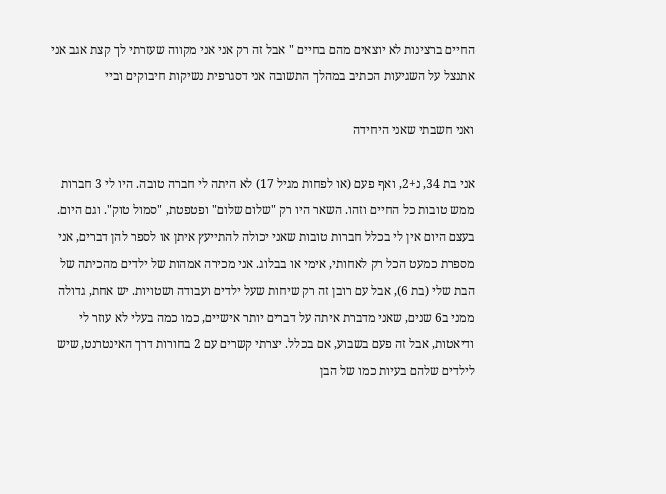החיים ברצינות לא יוצאים מהם בחיים " אבל זה רק אני אני מקווה שעזרתי לך קצת אגב אני אתנצל על השגיעות הכתיב במהלך התשובה אני דסגרפית נשיקות חיבוקים וביי

ואני חשבתי שאני היחידה

אני בת 34, נ+2, ואף פעם (או לפחות מגיל 17) לא היתה לי חברה טובה. היו לי 3 חברות ממש טובות כל החיים וזהו. השאר היו רק "שלום שלום" ופטפטת, "סמול טוק". וגם היום. בעצם היום אין לי בכלל חברות טובות שאני יכולה להתייעץ איתן או לספר להן דברים, אני מספרת כמעט הכל רק לאחותי, אימי או בבלוג. אני מכירה אמהות של ילדים מהכיתה של הבת שלי (בת 6), אבל עם רובן זה רק שיחות שעל ילדים ועבודה ושטויות. יש אחת, גדולה ממני ב6 שנים, שאני מדברת איתה על דברים יותר אישיים, כמו כמה בעלי לא עוזר לי ודיאטות, אבל זה פעם בשבוע, אם בכלל. יצרתי קשרים עם 2 בחורות דרך האינטרנט, שיש לילדים שלהם בעיות כמו של הבן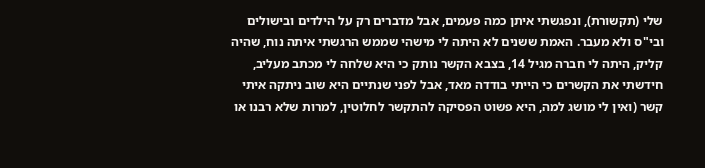שלי (תקשורת), ונפגשתי איתן כמה פעמים, אבל מדברים רק על הילדים ובישולים ובי"ס ולא מעבר. האמת ששנים לא היתה לי מישהי שממש הרגשתי איתה נוח, שהיה קליק, היתה לי חברה מגיל 14, בצבא הקשר נותק כי היא שלחה לי מכתב מעליב, חידשתי את הקשרים כי הייתי בודדה מאד, אבל לפני שנתיים היא שוב ניתקה איתי קשר (ואין לי מושג למה, היא פשוט הפסיקה להתקשר לחלוטין, למרות שלא רבנו או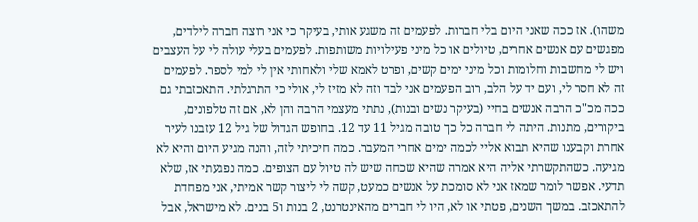משהו). אז ככה שאני היום בלי חברות. לפעמים זה משגע אותי, בעיקר כי אני רוצה חברה לילדים, מפגשים עם אנשים אחרים, טיולים או כל מיני פעילויות משותפות. לפעמים בעלי עולה לי על העצבים ויש לי מחשבות וחלומות וכל מיני ימים קשים, ופרט לאמא שלי ולאחותי אין לי למי לספר. לפעמים זה לא חסר לי, ועם יד על הלב, רוב הפעמים אני לבד וזה לא מזיז לי, אולי כי התרגלתי. התאכזבתי גם ככה מכ"כ הרבה אנשים בחיי (בעיקר נשים ובנות), נתתי מעצמי הרבה והן לא, אם זה טלפונים, ביקורים, מתנות. היתה לי חברה כל כך טובה מגיל 11 עד 12. בחופש הגדול של גיל 12 עזבנו לעיר אחרת וקבענו שהיא תבוא אליי לכמה ימים אחרי המעבר. כמה חיכיתי לזה, והנה מגיע היום והיא לא מגיעה. כשהתקשרתי אליה היא אמרה שהיא שכחה שיש לה טיול עם הצופים. כמה נפגעתי אז, שלא תדעי. אפשר לומר שמאז אני לא סומכת על אנשים כמעט, קשה לי ליצור קשר אמיתי, אני מפחדת להתאכזב. במשך השנים, פטתי או לא, היו לי חברים מהאינטרנט, 2 בנות ו5 בנים. לא מישראל, אבל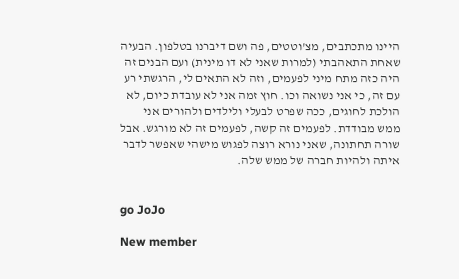היינו מתכתבים, מצ'וטטים, פה ושם דיברנו בטלפון. הבעיה שאחת התאהבתי (למרות שאני לא דו מינית) ועם הבנים זה היה כזה מתח מיני לפעמים, וזה לא התאים לי, הרגשתי רע עם זה, כי אני נשואה וכו. חוץ זמה אני לא עובדת כיום, לא הולכת לחוגים, ככה שפרט לבעלי ולילדים ולהורים אני ממש מבודדת. לפעמים זה קשה, לפעמים זה לא מורגש. אבל שורה תחתונה, שאני נורא רוצה לפגוש מישהי שאפשר לדבר איתה ולהיות חברה של ממש שלה.


go JoJo

New member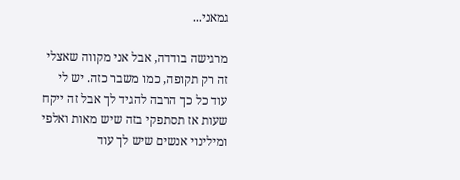גמאני...

מרגישה בודדה, אבל אני מקווה שאצלי זה רק תקופה, כמו משבר כזה. יש לי עוד כל כך הרבה להגיד לך אבל זה ייקח שעות אז תסתפקי בזה שיש מאות ואלפי ומילינוי אנשים שיש לך עוד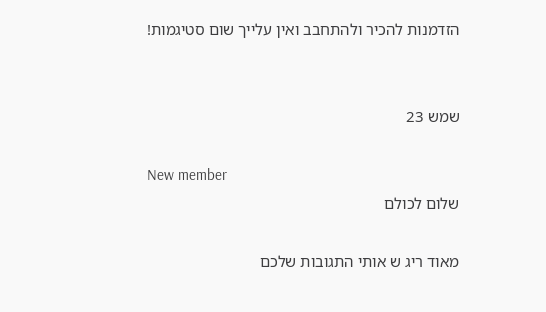הזדמנות להכיר ולהתחבב ואין עלייך שום סטיגמות!


שמש 23

New member
שלום לכולם

מאוד ריג ש אותי התגובות שלכם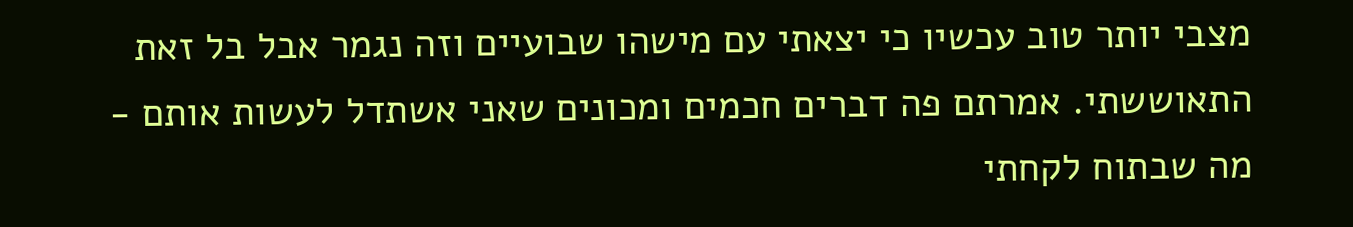מצבי יותר טוב עכשיו כי יצאתי עם מישהו שבועיים וזה נגמר אבל בל זאת התאוששתי. אמרתם פה דברים חכמים ומכונים שאני אשתדל לעשות אותם - מה שבתוח לקחתי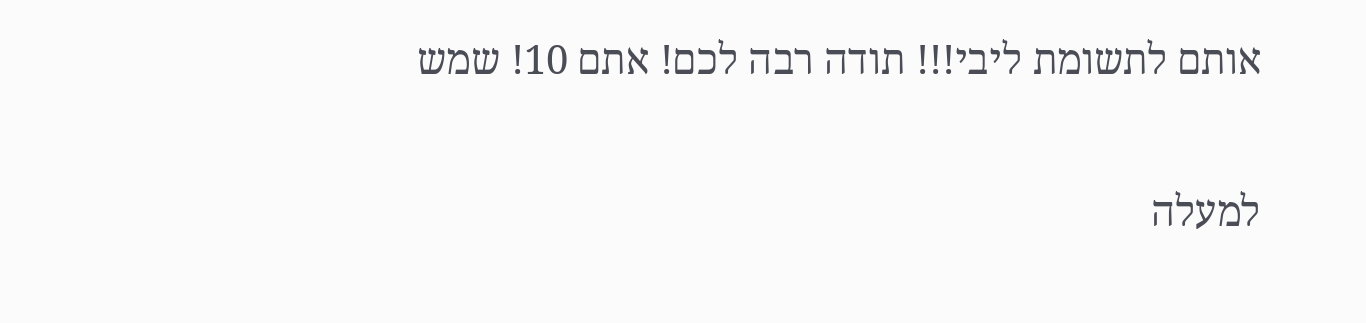אותם לתשומת ליבי!!! תודה רבה לכם! אתם 10! שמש

למעלה